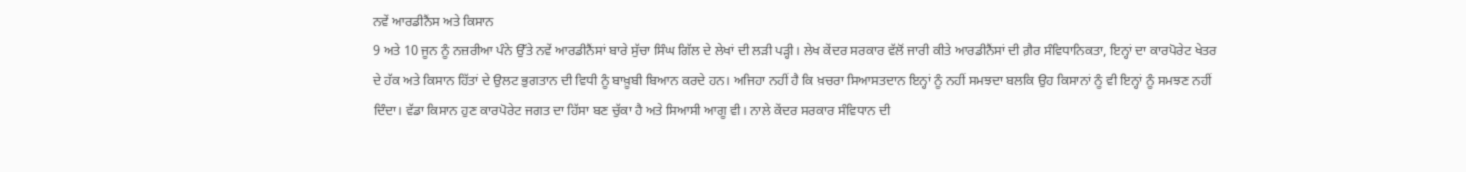ਨਵੇਂ ਆਰਡੀਨੈਂਸ ਅਤੇ ਕਿਸਾਨ
9 ਅਤੇ 10 ਜੂਨ ਨੂੰ ਨਜ਼ਰੀਆ ਪੰਨੇ ਉੱਤੇ ਨਵੇਂ ਆਰਡੀਨੈਂਸਾਂ ਬਾਰੇ ਸੁੱਚਾ ਸਿੰਘ ਗਿੱਲ ਦੇ ਲੇਖਾਂ ਦੀ ਲੜੀ ਪੜ੍ਹੀ। ਲੇਖ ਕੇਂਦਰ ਸਰਕਾਰ ਵੱਲੋਂ ਜਾਰੀ ਕੀਤੇ ਆਰਡੀਨੈਂਸਾਂ ਦੀ ਗ਼ੈਰ ਸੰਵਿਧਾਨਿਕਤਾ, ਇਨ੍ਹਾਂ ਦਾ ਕਾਰਪੋਰੇਟ ਖੇਤਰ ਦੇ ਹੱਕ ਅਤੇ ਕਿਸਾਨ ਹਿੱਤਾਂ ਦੇ ਉਲਟ ਭੁਗਤਾਨ ਦੀ ਵਿਧੀ ਨੂੰ ਬਾਖ਼ੂਬੀ ਬਿਆਨ ਕਰਦੇ ਹਨ। ਅਜਿਹਾ ਨਹੀਂ ਹੈ ਕਿ ਖ਼ਚਰਾ ਸਿਆਸਤਦਾਨ ਇਨ੍ਹਾਂ ਨੂੰ ਨਹੀਂ ਸਮਝਦਾ ਬਲਕਿ ਉਹ ਕਿਸਾਨਾਂ ਨੂੰ ਵੀ ਇਨ੍ਹਾਂ ਨੂੰ ਸਮਝਣ ਨਹੀਂ ਦਿੰਦਾ। ਵੱਡਾ ਕਿਸਾਨ ਹੁਣ ਕਾਰਪੋਰੇਟ ਜਗਤ ਦਾ ਹਿੱਸਾ ਬਣ ਚੁੱਕਾ ਹੈ ਅਤੇ ਸਿਆਸੀ ਆਗੂ ਵੀ। ਨਾਲੇ ਕੇਂਦਰ ਸਰਕਾਰ ਸੰਵਿਧਾਨ ਦੀ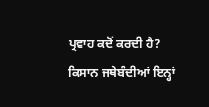ਪ੍ਰਵਾਹ ਕਦੋਂ ਕਰਦੀ ਹੈ? ਕਿਸਾਨ ਜਥੇਬੰਦੀਆਂ ਇਨ੍ਹਾਂ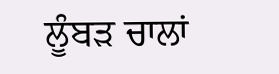ਲੂੰਬੜ ਚਾਲਾਂ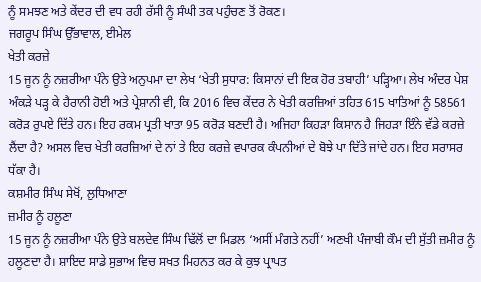ਨੂੰ ਸਮਝਣ ਅਤੇ ਕੇਂਦਰ ਦੀ ਵਧ ਰਹੀ ਰੱਸੀ ਨੂੰ ਸੰਘੀ ਤਕ ਪਹੁੰਚਣ ਤੋਂ ਰੋਕਣ।
ਜਗਰੂਪ ਸਿੰਘ ਉੱਭਾਵਾਲ, ਈਮੇਲ
ਖੇਤੀ ਕਰਜ਼ੇ
15 ਜੂਨ ਨੂੰ ਨਜ਼ਰੀਆ ਪੰਨੇ ਉਤੇ ਅਨੁਪਮਾ ਦਾ ਲੇਖ ‘ਖੇਤੀ ਸੁਧਾਰ: ਕਿਸਾਨਾਂ ਦੀ ਇਕ ਹੋਰ ਤਬਾਹੀ’ ਪੜ੍ਹਿਆ। ਲੇਖ ਅੰਦਰ ਪੇਸ਼ ਅੰਕੜੇ ਪੜ੍ਹ ਕੇ ਹੈਰਾਨੀ ਹੋਈ ਅਤੇ ਪ੍ਰੇਸ਼ਾਨੀ ਵੀ, ਕਿ 2016 ਵਿਚ ਕੇਂਦਰ ਨੇ ਖੇਤੀ ਕਰਜ਼ਿਆਂ ਤਹਿਤ 615 ਖਾਤਿਆਂ ਨੂੰ 58561 ਕਰੋੜ ਰੁਪਏ ਦਿੱਤੇ ਹਨ। ਇਹ ਰਕਮ ਪ੍ਰਤੀ ਖਾਤਾ 95 ਕਰੋੜ ਬਣਦੀ ਹੈ। ਅਜਿਹਾ ਕਿਹੜਾ ਕਿਸਾਨ ਹੈ ਜਿਹੜਾ ਇੰਨੇ ਵੱਡੇ ਕਰਜ਼ੇ ਲੈਂਦਾ ਹੈ? ਅਸਲ ਵਿਚ ਖੇਤੀ ਕਰਜ਼ਿਆਂ ਦੇ ਨਾਂ ਤੇ ਇਹ ਕਰਜ਼ੇ ਵਪਾਰਕ ਕੰਪਨੀਆਂ ਦੇ ਬੋਝੇ ਪਾ ਦਿੱਤੇ ਜਾਂਦੇ ਹਨ। ਇਹ ਸਰਾਸਰ ਧੱਕਾ ਹੈ।
ਕਸ਼ਮੀਰ ਸਿੰਘ ਸੇਖੋਂ, ਲੁਧਿਆਣਾ
ਜ਼ਮੀਰ ਨੂੰ ਹਲੂਣਾ
15 ਜੂਨ ਨੂੰ ਨਜ਼ਰੀਆ ਪੰਨੇ ਉਤੇ ਬਲਦੇਵ ਸਿੰਘ ਢਿੱਲੋਂ ਦਾ ਮਿਡਲ ‘ਅਸੀਂ ਮੰਗਤੇ ਨਹੀਂ’ ਅਣਖੀ ਪੰਜਾਬੀ ਕੌਮ ਦੀ ਸੁੱਤੀ ਜ਼ਮੀਰ ਨੂੰ ਹਲੂਣਦਾ ਹੈ। ਸ਼ਾਇਦ ਸਾਡੇ ਸੁਭਾਅ ਵਿਚ ਸਖਤ ਮਿਹਨਤ ਕਰ ਕੇ ਕੁਝ ਪ੍ਰਾਪਤ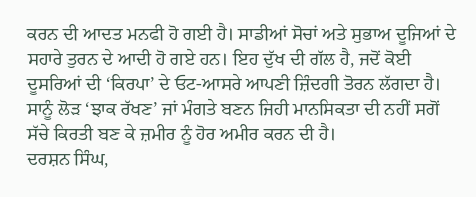ਕਰਨ ਦੀ ਆਦਤ ਮਨਫੀ ਹੋ ਗਈ ਹੈ। ਸਾਡੀਆਂ ਸੋਚਾਂ ਅਤੇ ਸੁਭਾਅ ਦੂਜਿਆਂ ਦੇ ਸਹਾਰੇ ਤੁਰਨ ਦੇ ਆਦੀ ਹੋ ਗਏ ਹਨ। ਇਹ ਦੁੱਖ ਦੀ ਗੱਲ ਹੈ, ਜਦੋਂ ਕੋਈ ਦੂਸਰਿਆਂ ਦੀ ‘ਕਿਰਪਾ’ ਦੇ ਓਟ-ਆਸਰੇ ਆਪਣੀ ਜ਼ਿੰਦਗੀ ਤੋਰਨ ਲੱਗਦਾ ਹੈ। ਸਾਨੂੰ ਲੋੜ ‘ਝਾਕ ਰੱਖਣ’ ਜਾਂ ਮੰਗਤੇ ਬਣਨ ਜਿਹੀ ਮਾਨਸਿਕਤਾ ਦੀ ਨਹੀਂ ਸਗੋਂ ਸੱਚੇ ਕਿਰਤੀ ਬਣ ਕੇ ਜ਼ਮੀਰ ਨੂੰ ਹੋਰ ਅਮੀਰ ਕਰਨ ਦੀ ਹੈ।
ਦਰਸ਼ਨ ਸਿੰਘ,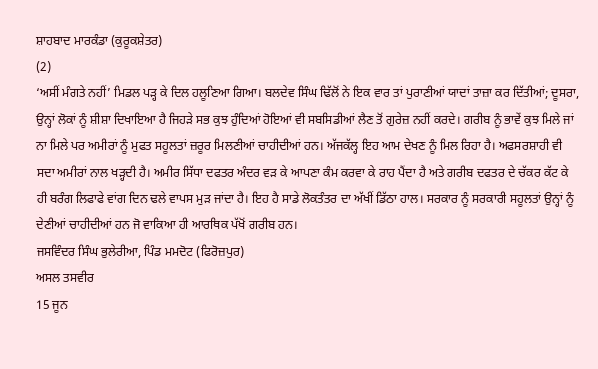ਸ਼ਾਹਬਾਦ ਮਾਰਕੰਡਾ (ਕੁਰੂਕਸ਼ੇਤਰ)
(2)
‘ਅਸੀਂ ਮੰਗਤੇ ਨਹੀਂ’ ਮਿਡਲ ਪੜ੍ਹ ਕੇ ਦਿਲ ਹਲੂਣਿਆ ਗਿਆ। ਬਲਦੇਵ ਸਿੰਘ ਢਿੱਲੋਂ ਨੇ ਇਕ ਵਾਰ ਤਾਂ ਪੁਰਾਣੀਆਂ ਯਾਦਾਂ ਤਾਜ਼ਾ ਕਰ ਦਿੱਤੀਆਂ; ਦੂਸਰਾ, ਉਨ੍ਹਾਂ ਲੋਕਾਂ ਨੂੰ ਸ਼ੀਸ਼ਾ ਦਿਖਾਇਆ ਹੈ ਜਿਹੜੇ ਸਭ ਕੁਝ ਹੁੰਦਿਆਂ ਹੋਇਆਂ ਵੀ ਸਬਸਿਡੀਆਂ ਲੈਣ ਤੋਂ ਗੁਰੇਜ਼ ਨਹੀਂ ਕਰਦੇ। ਗਰੀਬ ਨੂੰ ਭਾਵੇਂ ਕੁਝ ਮਿਲੇ ਜਾਂ ਨਾ ਮਿਲੇ ਪਰ ਅਮੀਰਾਂ ਨੂੰ ਮੁਫਤ ਸਹੂਲਤਾਂ ਜ਼ਰੂਰ ਮਿਲਣੀਆਂ ਚਾਹੀਦੀਆਂ ਹਨ। ਅੱਜਕੱਲ੍ਹ ਇਹ ਆਮ ਦੇਖਣ ਨੂੰ ਮਿਲ ਰਿਹਾ ਹੈ। ਅਫਸਰਸ਼ਾਹੀ ਵੀ ਸਦਾ ਅਮੀਰਾਂ ਨਾਲ ਖੜ੍ਹਦੀ ਹੈ। ਅਮੀਰ ਸਿੱਧਾ ਦਫਤਰ ਅੰਦਰ ਵੜ ਕੇ ਆਪਣਾ ਕੰਮ ਕਰਵਾ ਕੇ ਰਾਹ ਪੈਂਦਾ ਹੈ ਅਤੇ ਗਰੀਬ ਦਫਤਰ ਦੇ ਚੱਕਰ ਕੱਟ ਕੇ ਹੀ ਬਰੰਗ ਲਿਫਾਫੇ ਵਾਂਗ ਦਿਨ ਢਲੇ ਵਾਪਸ ਮੁੜ ਜਾਂਦਾ ਹੈ। ਇਹ ਹੈ ਸਾਡੇ ਲੋਕਤੰਤਰ ਦਾ ਅੱਖੀਂ ਡਿੱਠਾ ਹਾਲ। ਸਰਕਾਰ ਨੂੰ ਸਰਕਾਰੀ ਸਹੂਲਤਾਂ ਉਨ੍ਹਾਂ ਨੂੰ ਦੇਣੀਆਂ ਚਾਹੀਦੀਆਂ ਹਨ ਜੋ ਵਾਕਿਆ ਹੀ ਆਰਥਿਕ ਪੱਖੋਂ ਗਰੀਬ ਹਨ।
ਜਸਵਿੰਦਰ ਸਿੰਘ ਭੁਲੇਰੀਆ, ਪਿੰਡ ਮਮਦੋਟ (ਫਿਰੋਜ਼ਪੁਰ)
ਅਸਲ ਤਸਵੀਰ
15 ਜੂਨ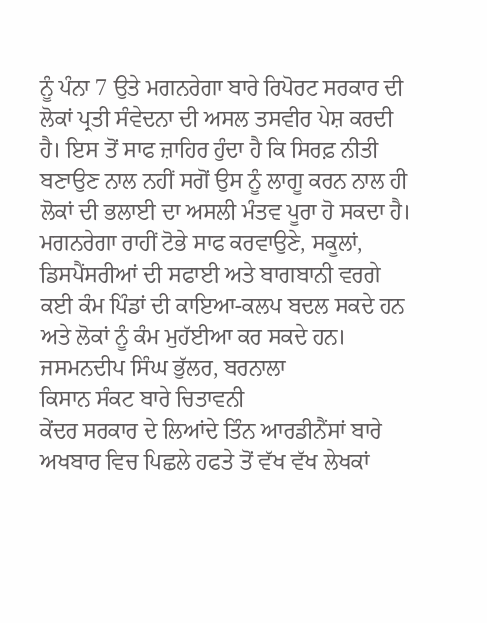ਨੂੰ ਪੰਨਾ 7 ਉਤੇ ਮਗਨਰੇਗਾ ਬਾਰੇ ਰਿਪੋਰਟ ਸਰਕਾਰ ਦੀ ਲੋਕਾਂ ਪ੍ਰਤੀ ਸੰਵੇਦਨਾ ਦੀ ਅਸਲ ਤਸਵੀਰ ਪੇਸ਼ ਕਰਦੀ ਹੈ। ਇਸ ਤੋਂ ਸਾਫ ਜ਼ਾਹਿਰ ਹੁੰਦਾ ਹੈ ਕਿ ਸਿਰਫ਼ ਨੀਤੀ ਬਣਾਉਣ ਨਾਲ ਨਹੀਂ ਸਗੋਂ ਉਸ ਨੂੰ ਲਾਗੂ ਕਰਨ ਨਾਲ ਹੀ ਲੋਕਾਂ ਦੀ ਭਲਾਈ ਦਾ ਅਸਲੀ ਮੰਤਵ ਪੂਰਾ ਹੋ ਸਕਦਾ ਹੈ। ਮਗਨਰੇਗਾ ਰਾਹੀਂ ਟੋਭੇ ਸਾਫ ਕਰਵਾਉਣੇ, ਸਕੂਲਾਂ, ਡਿਸਪੈਂਸਰੀਆਂ ਦੀ ਸਫਾਈ ਅਤੇ ਬਾਗਬਾਨੀ ਵਰਗੇ ਕਈ ਕੰਮ ਪਿੰਡਾਂ ਦੀ ਕਾਇਆ-ਕਲਪ ਬਦਲ ਸਕਦੇ ਹਨ ਅਤੇ ਲੋਕਾਂ ਨੂੰ ਕੰਮ ਮੁਹੱਈਆ ਕਰ ਸਕਦੇ ਹਨ।
ਜਸਮਨਦੀਪ ਸਿੰਘ ਭੁੱਲਰ, ਬਰਨਾਲਾ
ਕਿਸਾਨ ਸੰਕਟ ਬਾਰੇ ਚਿਤਾਵਨੀ
ਕੇਂਦਰ ਸਰਕਾਰ ਦੇ ਲਿਆਂਦੇ ਤਿੰਨ ਆਰਡੀਨੈਂਸਾਂ ਬਾਰੇ ਅਖਬਾਰ ਵਿਚ ਪਿਛਲੇ ਹਫਤੇ ਤੋਂ ਵੱਖ ਵੱਖ ਲੇਖਕਾਂ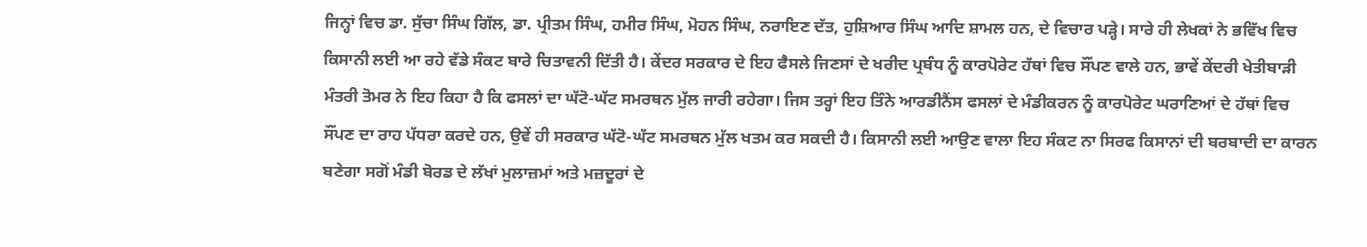ਜਿਨ੍ਹਾਂ ਵਿਚ ਡਾ. ਸੁੱਚਾ ਸਿੰਘ ਗਿੱਲ, ਡਾ. ਪ੍ਰੀਤਮ ਸਿੰਘ, ਹਮੀਰ ਸਿੰਘ, ਮੋਹਨ ਸਿੰਘ, ਨਰਾਇਣ ਦੱਤ, ਹੁਸ਼ਿਆਰ ਸਿੰਘ ਆਦਿ ਸ਼ਾਮਲ ਹਨ, ਦੇ ਵਿਚਾਰ ਪੜ੍ਹੇ। ਸਾਰੇ ਹੀ ਲੇਖਕਾਂ ਨੇ ਭਵਿੱਖ ਵਿਚ ਕਿਸਾਨੀ ਲਈ ਆ ਰਹੇ ਵੱਡੇ ਸੰਕਟ ਬਾਰੇ ਚਿਤਾਵਨੀ ਦਿੱਤੀ ਹੈ। ਕੇਂਦਰ ਸਰਕਾਰ ਦੇ ਇਹ ਫੈਸਲੇ ਜਿਣਸਾਂ ਦੇ ਖਰੀਦ ਪ੍ਰਬੰਧ ਨੂੰ ਕਾਰਪੋਰੇਟ ਹੱਥਾਂ ਵਿਚ ਸੌਂਪਣ ਵਾਲੇ ਹਨ, ਭਾਵੇਂ ਕੇਂਦਰੀ ਖੇਤੀਬਾੜੀ ਮੰਤਰੀ ਤੋਮਰ ਨੇ ਇਹ ਕਿਹਾ ਹੈ ਕਿ ਫਸਲਾਂ ਦਾ ਘੱਟੋ-ਘੱਟ ਸਮਰਥਨ ਮੁੱਲ ਜਾਰੀ ਰਹੇਗਾ। ਜਿਸ ਤਰ੍ਹਾਂ ਇਹ ਤਿੰਨੇ ਆਰਡੀਨੈਂਸ ਫਸਲਾਂ ਦੇ ਮੰਡੀਕਰਨ ਨੂੰ ਕਾਰਪੋਰੇਟ ਘਰਾਣਿਆਂ ਦੇ ਹੱਥਾਂ ਵਿਚ ਸੌਂਪਣ ਦਾ ਰਾਹ ਪੱਧਰਾ ਕਰਦੇ ਹਨ, ਉਵੇਂ ਹੀ ਸਰਕਾਰ ਘੱਟੋ-ਘੱਟ ਸਮਰਥਨ ਮੁੱਲ ਖਤਮ ਕਰ ਸਕਦੀ ਹੈ। ਕਿਸਾਨੀ ਲਈ ਆਉਣ ਵਾਲਾ ਇਹ ਸੰਕਟ ਨਾ ਸਿਰਫ ਕਿਸਾਨਾਂ ਦੀ ਬਰਬਾਦੀ ਦਾ ਕਾਰਨ ਬਣੇਗਾ ਸਗੋਂ ਮੰਡੀ ਬੋਰਡ ਦੇ ਲੱਖਾਂ ਮੁਲਾਜ਼ਮਾਂ ਅਤੇ ਮਜ਼ਦੂਰਾਂ ਦੇ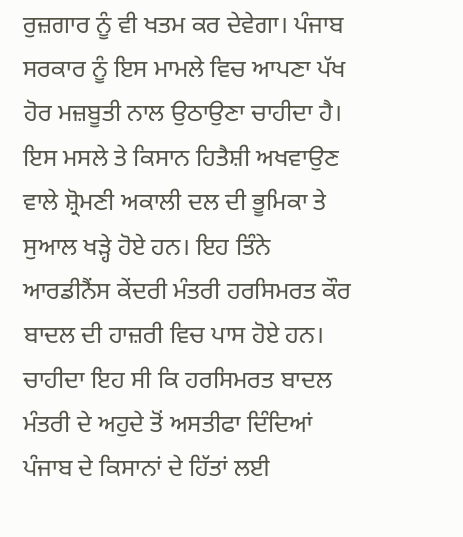ਰੁਜ਼ਗਾਰ ਨੂੰ ਵੀ ਖਤਮ ਕਰ ਦੇਵੇਗਾ। ਪੰਜਾਬ ਸਰਕਾਰ ਨੂੰ ਇਸ ਮਾਮਲੇ ਵਿਚ ਆਪਣਾ ਪੱਖ ਹੋਰ ਮਜ਼ਬੂਤੀ ਨਾਲ ਉਠਾਉਣਾ ਚਾਹੀਦਾ ਹੈ। ਇਸ ਮਸਲੇ ਤੇ ਕਿਸਾਨ ਹਿਤੈਸ਼ੀ ਅਖਵਾਉਣ ਵਾਲੇ ਸ਼੍ਰੋਮਣੀ ਅਕਾਲੀ ਦਲ ਦੀ ਭੂਮਿਕਾ ਤੇ ਸੁਆਲ ਖੜ੍ਹੇ ਹੋਏ ਹਨ। ਇਹ ਤਿੰਨੇ ਆਰਡੀਨੈਂਸ ਕੇਂਦਰੀ ਮੰਤਰੀ ਹਰਸਿਮਰਤ ਕੌਰ ਬਾਦਲ ਦੀ ਹਾਜ਼ਰੀ ਵਿਚ ਪਾਸ ਹੋਏ ਹਨ। ਚਾਹੀਦਾ ਇਹ ਸੀ ਕਿ ਹਰਸਿਮਰਤ ਬਾਦਲ ਮੰਤਰੀ ਦੇ ਅਹੁਦੇ ਤੋਂ ਅਸਤੀਫਾ ਦਿੰਦਿਆਂ ਪੰਜਾਬ ਦੇ ਕਿਸਾਨਾਂ ਦੇ ਹਿੱਤਾਂ ਲਈ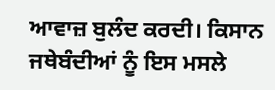ਆਵਾਜ਼ ਬੁਲੰਦ ਕਰਦੀ। ਕਿਸਾਨ ਜਥੇਬੰਦੀਆਂ ਨੂੰ ਇਸ ਮਸਲੇ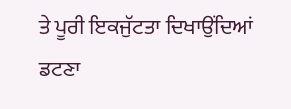ਤੇ ਪੂਰੀ ਇਕਜੁੱਟਤਾ ਦਿਖਾਉਂਦਿਆਂ ਡਟਣਾ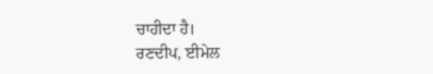ਚਾਹੀਦਾ ਹੈ।
ਰਣਦੀਪ, ਈਮੇਲ